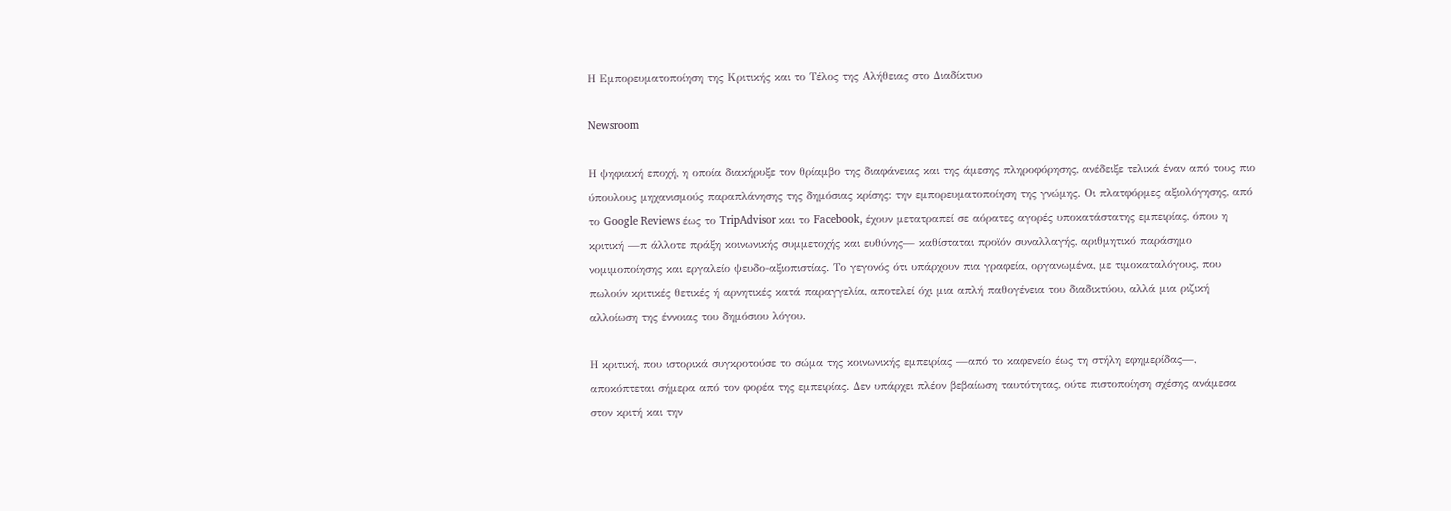Η Εμπορευματοποίηση της Κριτικής και το Τέλος της Αλήθειας στο Διαδίκτυο

Newsroom

Η ψηφιακή εποχή, η οποία διακήρυξε τον θρίαμβο της διαφάνειας και της άμεσης πληροφόρησης, ανέδειξε τελικά έναν από τους πιο ύπουλους μηχανισμούς παραπλάνησης της δημόσιας κρίσης: την εμπορευματοποίηση της γνώμης. Οι πλατφόρμες αξιολόγησης, από το Google Reviews έως το TripAdvisor και το Facebook, έχουν μετατραπεί σε αόρατες αγορές υποκατάστατης εμπειρίας, όπου η κριτική —π άλλοτε πράξη κοινωνικής συμμετοχής και ευθύνης— καθίσταται προϊόν συναλλαγής, αριθμητικό παράσημο νομιμοποίησης και εργαλείο ψευδο-αξιοπιστίας. Το γεγονός ότι υπάρχουν πια γραφεία, οργανωμένα, με τιμοκαταλόγους, που πωλούν κριτικές θετικές ή αρνητικές κατά παραγγελία, αποτελεί όχι μια απλή παθογένεια του διαδικτύου, αλλά μια ριζική αλλοίωση της έννοιας του δημόσιου λόγου.

Η κριτική, που ιστορικά συγκροτούσε το σώμα της κοινωνικής εμπειρίας —από το καφενείο έως τη στήλη εφημερίδας—, αποκόπτεται σήμερα από τον φορέα της εμπειρίας. Δεν υπάρχει πλέον βεβαίωση ταυτότητας, ούτε πιστοποίηση σχέσης ανάμεσα στον κριτή και την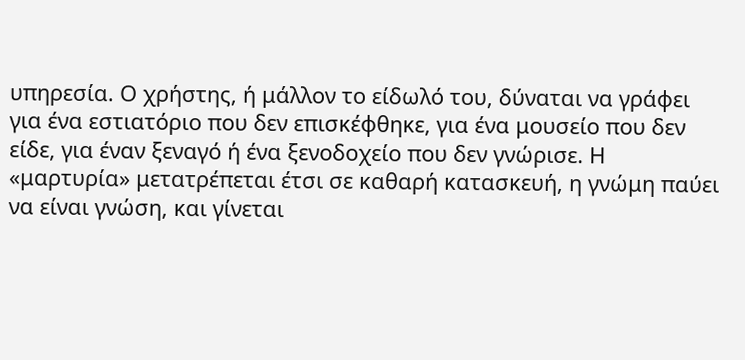υπηρεσία. Ο χρήστης, ή μάλλον το είδωλό του, δύναται να γράφει για ένα εστιατόριο που δεν επισκέφθηκε, για ένα μουσείο που δεν είδε, για έναν ξεναγό ή ένα ξενοδοχείο που δεν γνώρισε. Η «μαρτυρία» μετατρέπεται έτσι σε καθαρή κατασκευή, η γνώμη παύει να είναι γνώση, και γίνεται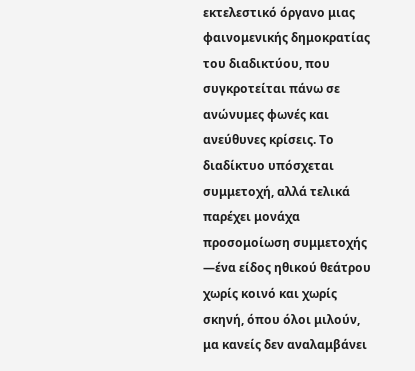εκτελεστικό όργανο μιας φαινομενικής δημοκρατίας του διαδικτύου, που συγκροτείται πάνω σε ανώνυμες φωνές και ανεύθυνες κρίσεις. Το διαδίκτυο υπόσχεται συμμετοχή, αλλά τελικά παρέχει μονάχα προσομοίωση συμμετοχής —ένα είδος ηθικού θεάτρου χωρίς κοινό και χωρίς σκηνή, όπου όλοι μιλούν, μα κανείς δεν αναλαμβάνει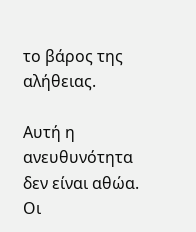το βάρος της αλήθειας.

Αυτή η ανευθυνότητα δεν είναι αθώα. Οι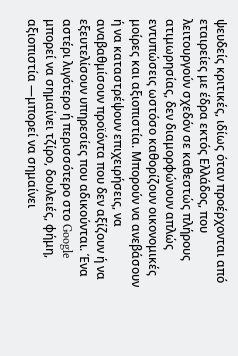ψευδείς κριτικές, ιδίως όταν προέρχονται από εταιρείες με έδρα εκτός Ελλάδος, που λειτουργούν σχεδόν σε καθεστώς πλήρους ατιμωρησίας, δεν διαμορφώνουν απλώς εντυπώσεις ωστόσο καθορίζουν οικονομικές μοίρες και αξιοπιστία. Μπορούν να ανεβάσουν ή να καταστρέψουν επιχειρήσεις, να αναβαθμίσουν προϊόντα που δεν αξίζουν ή να εξευτελίσουν υπηρεσίες που αδικούνται. Ένα αστέρι λιγότερο ή περισσότερο στο Google μπορεί να σημαίνει τζίρο, δουλειές, φήμη, αξιοπιστία —μπορεί να σημαίνει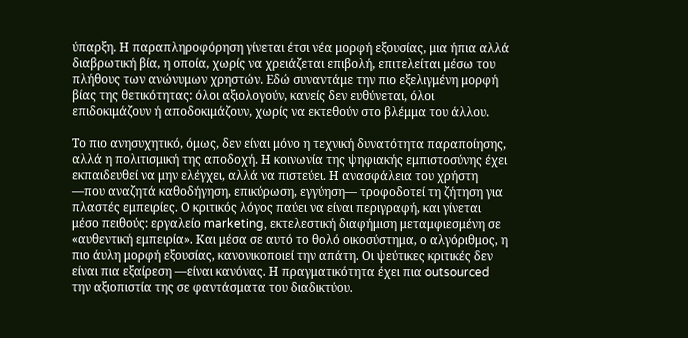ύπαρξη. Η παραπληροφόρηση γίνεται έτσι νέα μορφή εξουσίας, μια ήπια αλλά διαβρωτική βία, η οποία, χωρίς να χρειάζεται επιβολή, επιτελείται μέσω του πλήθους των ανώνυμων χρηστών. Εδώ συναντάμε την πιο εξελιγμένη μορφή βίας της θετικότητας: όλοι αξιολογούν, κανείς δεν ευθύνεται, όλοι επιδοκιμάζουν ή αποδοκιμάζουν, χωρίς να εκτεθούν στο βλέμμα του άλλου.

Το πιο ανησυχητικό, όμως, δεν είναι μόνο η τεχνική δυνατότητα παραποίησης, αλλά η πολιτισμική της αποδοχή. Η κοινωνία της ψηφιακής εμπιστοσύνης έχει εκπαιδευθεί να μην ελέγχει, αλλά να πιστεύει. Η ανασφάλεια του χρήστη —που αναζητά καθοδήγηση, επικύρωση, εγγύηση— τροφοδοτεί τη ζήτηση για πλαστές εμπειρίες. Ο κριτικός λόγος παύει να είναι περιγραφή, και γίνεται μέσο πειθούς: εργαλείο marketing, εκτελεστική διαφήμιση μεταμφιεσμένη σε «αυθεντική εμπειρία». Και μέσα σε αυτό το θολό οικοσύστημα, ο αλγόριθμος, η πιο άυλη μορφή εξουσίας, κανονικοποιεί την απάτη. Οι ψεύτικες κριτικές δεν είναι πια εξαίρεση —είναι κανόνας. Η πραγματικότητα έχει πια outsourced την αξιοπιστία της σε φαντάσματα του διαδικτύου.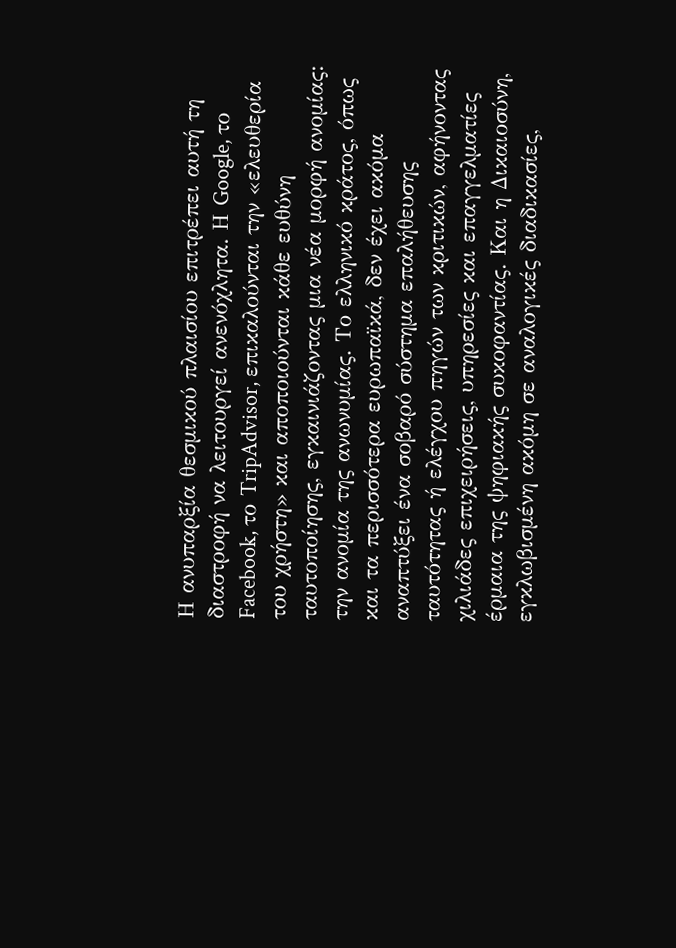Η ανυπαρξία θεσμικού πλαισίου επιτρέπει αυτή τη διαστροφή να λειτουργεί ανενόχλητα. Η Google, το Facebook, το TripAdvisor, επικαλούνται την «ελευθερία του χρήστη» και αποποιούνται κάθε ευθύνη ταυτοποίησης, εγκαινιάζοντας μια νέα μορφή ανομίας: την ανομία της ανωνυμίας. Το ελληνικό κράτος, όπως και τα περισσότερα ευρωπαϊκά, δεν έχει ακόμα αναπτύξει ένα σοβαρό σύστημα επαλήθευσης ταυτότητας ή ελέγχου πηγών των κριτικών, αφήνοντας χιλιάδες επιχειρήσεις, υπηρεσίες και επαγγελματίες έρμαια της ψηφιακής συκοφαντίας. Και η Δικαιοσύνη, εγκλωβισμένη ακόμη σε αναλογικές διαδικασίες,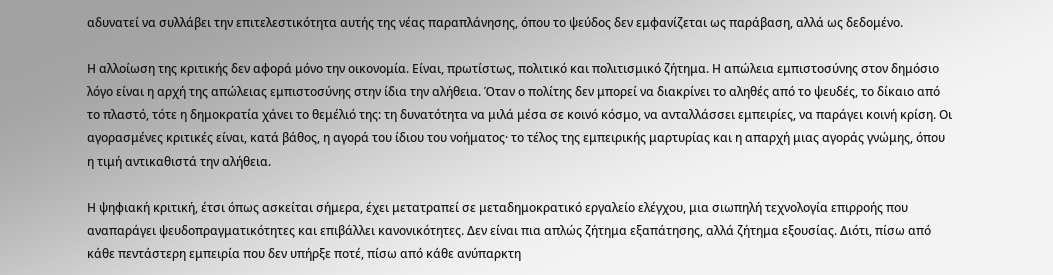αδυνατεί να συλλάβει την επιτελεστικότητα αυτής της νέας παραπλάνησης, όπου το ψεύδος δεν εμφανίζεται ως παράβαση, αλλά ως δεδομένο.

Η αλλοίωση της κριτικής δεν αφορά μόνο την οικονομία. Είναι, πρωτίστως, πολιτικό και πολιτισμικό ζήτημα. Η απώλεια εμπιστοσύνης στον δημόσιο λόγο είναι η αρχή της απώλειας εμπιστοσύνης στην ίδια την αλήθεια. Όταν ο πολίτης δεν μπορεί να διακρίνει το αληθές από το ψευδές, το δίκαιο από το πλαστό, τότε η δημοκρατία χάνει το θεμέλιό της: τη δυνατότητα να μιλά μέσα σε κοινό κόσμο, να ανταλλάσσει εμπειρίες, να παράγει κοινή κρίση. Οι αγορασμένες κριτικές είναι, κατά βάθος, η αγορά του ίδιου του νοήματος· το τέλος της εμπειρικής μαρτυρίας και η απαρχή μιας αγοράς γνώμης, όπου η τιμή αντικαθιστά την αλήθεια.

Η ψηφιακή κριτική, έτσι όπως ασκείται σήμερα, έχει μετατραπεί σε μεταδημοκρατικό εργαλείο ελέγχου, μια σιωπηλή τεχνολογία επιρροής που αναπαράγει ψευδοπραγματικότητες και επιβάλλει κανονικότητες. Δεν είναι πια απλώς ζήτημα εξαπάτησης, αλλά ζήτημα εξουσίας. Διότι, πίσω από κάθε πεντάστερη εμπειρία που δεν υπήρξε ποτέ, πίσω από κάθε ανύπαρκτη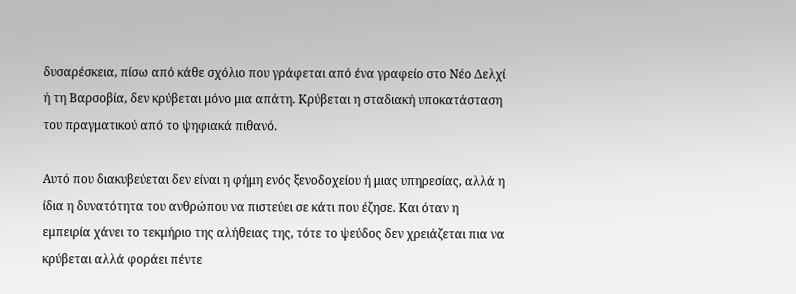δυσαρέσκεια, πίσω από κάθε σχόλιο που γράφεται από ένα γραφείο στο Νέο Δελχί ή τη Βαρσοβία, δεν κρύβεται μόνο μια απάτη. Κρύβεται η σταδιακή υποκατάσταση του πραγματικού από το ψηφιακά πιθανό.

Αυτό που διακυβεύεται δεν είναι η φήμη ενός ξενοδοχείου ή μιας υπηρεσίας, αλλά η ίδια η δυνατότητα του ανθρώπου να πιστεύει σε κάτι που έζησε. Και όταν η εμπειρία χάνει το τεκμήριο της αλήθειας της, τότε το ψεύδος δεν χρειάζεται πια να κρύβεται αλλά φοράει πέντε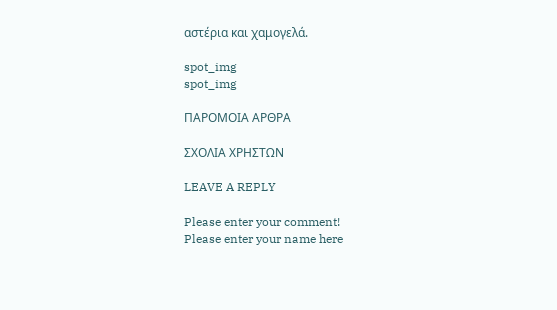αστέρια και χαμογελά.

spot_img
spot_img

ΠΑΡΟΜΟΙΑ ΑΡΘΡΑ

ΣΧΟΛΙΑ ΧΡΗΣΤΩΝ

LEAVE A REPLY

Please enter your comment!
Please enter your name here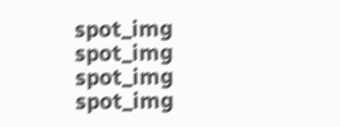spot_img
spot_img
spot_img
spot_img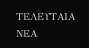ΤΕΛΕΥΤΑΙΑ ΝΕΑ